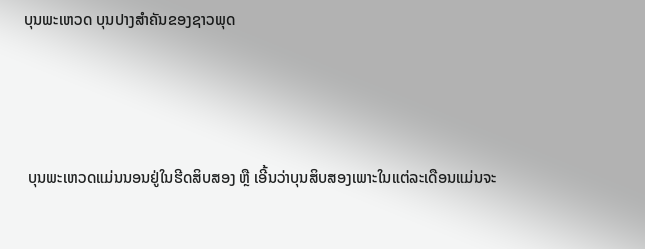ບຸນພະເຫວດ ບຸນປາງສຳຄັນຂອງຊາວພຸດ



 ບຸນພະເຫວດແມ່ນນອນຢູ່ໃນຮີດສິບສອງ ຫຼື ເອີ້ນວ່າບຸນສິບສອງເພາະໃນແຕ່ລະເດືອນແມ່ນຈະ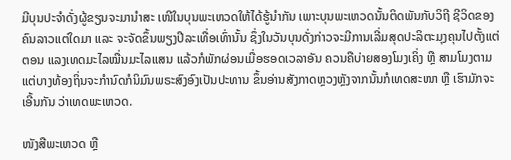ມີບຸນປະຈຳດັ່ງຜູ້ຂຽນຈະມານຳສະ ເໜີໃນບຸນພະເຫວດໃຫ້ໄດ້ຮູ້ນຳກັນ ເພາະບຸນພະເຫວດນັ້ນຕິດພັນກັບວິຖີ ຊີວິດຂອງຄົນລາວແຕ່ໃດມາ ແລະ ຈະຈັດຂຶ້ນພຽງປີລະເທື່ອເທົ່ານັ້ນ ຊຶ່ງໃນວັນບຸນດັ່ງກ່າວຈະມີການເລີ່ມສຸດປະລິຕະມຸງຄຸນໄປຕັ້ງແຕ່ຕອນ ແລງເທດມະໄລໝື່ນມະໄລແສນ ແລ້ວກໍພັກຜ່ອນເມື່ອຮອດເວລາອັນ ຄວນຄືບ່າຍສອງໂມງເຄິ່ງ ຫຼື ສາມໂມງຕາມແຕ່ບາງທ້ອງຖິ່ນຈະກຳນົດກໍນິມົນພຣະສົງອົງເປັນປະທານ ຂຶ້ນອ່ານສັງກາດຫຼວງຫຼັງຈາກນັ້ນກໍເທດສະໜາ ຫຼື ເຮົາມັກຈະເອີ້ນກັນ ວ່າເທດພະເຫວດ.

ໜັງສືພະເຫວດ ຫຼື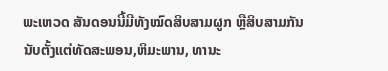ພະເຫວດ ສັນດອນນີ້ມີທັງໝົດສິບສາມຜູກ ຫຼືສິບສາມກັນນັບຕັ້ງແຕ່ທັດສະພອນ,ຫິມະພານ, ທານະ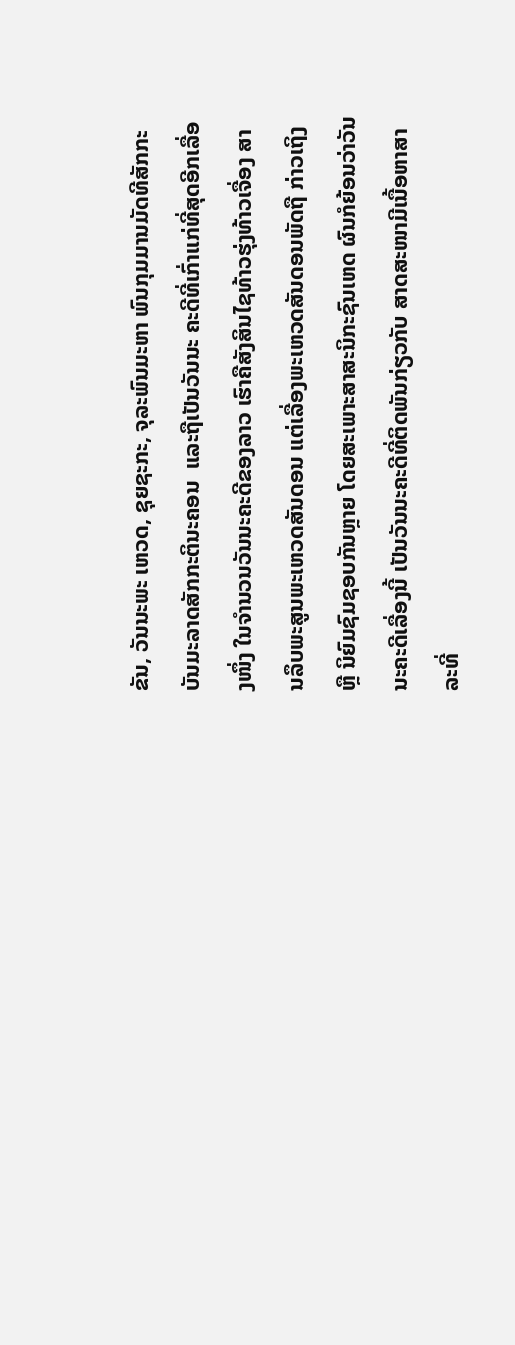ຂັນ, ວັນນະພະ ເຫວດ, ຊຸຍຊະກະ, ຈຸລະພົນມະຫາ ພົນກຸມມານມັດທີສັກກະບັນມະລາດສັກກະຕິນະຄອນ  ແລະຖືເປັນວັນນະ ຄະດີທີ່ເກົ່າແກ່ທີ່ສຸດອີກເລື່ອງໜຶ່ງ ໃນຈຳນວນວັນນະຄະດີຂອງລາວ ເຮົາຄືສັງສິນໄຊທ້າວຮຸ່ງທ້າວເຈື່ອງ ສານລຶບພະສູນພະເຫວດສັນດອນ ແຕ່ເລື່ອງພະເຫວດສັນດອນພັດຖື ກ່າວເຖິງ ຫຼື ນິຍົມຊົມຊອບກັນຫຼາຍ ໂດຍສະເພາະສາສະນິກະຊົນເຫດ ຜົນກໍຍ້ອນວ່າວັນນະຄະດີເລື່ອງນີ້ ເປັນວັນນະຄະດີທີ່ຕິດພັນກ່ຽວກັບ ສາດສະໜາມີເນື້ອຫາສາລະທີ່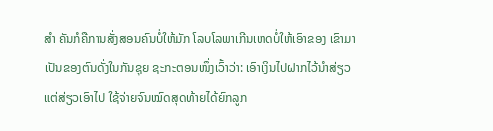ສຳ ຄັນກໍຄືການສັ່ງສອນຄົນບໍ່ໃຫ້ມັກ ໂລບໂລພາເກີນເຫດບໍ່ໃຫ້ເອົາຂອງ ເຂົາມາເປັນຂອງຕົນດັ່ງໃນກັນຊຸຍ ຊະກະຕອນໜຶ່ງເວົ້າວ່າ: ເອົາເງິນໄປຝາກໄວ້ນຳສ່ຽວແຕ່ສ່ຽວເອົາໄປ ໃຊ້ຈ່າຍຈົນໝົດສຸດທ້າຍໄດ້ຍົກລູກ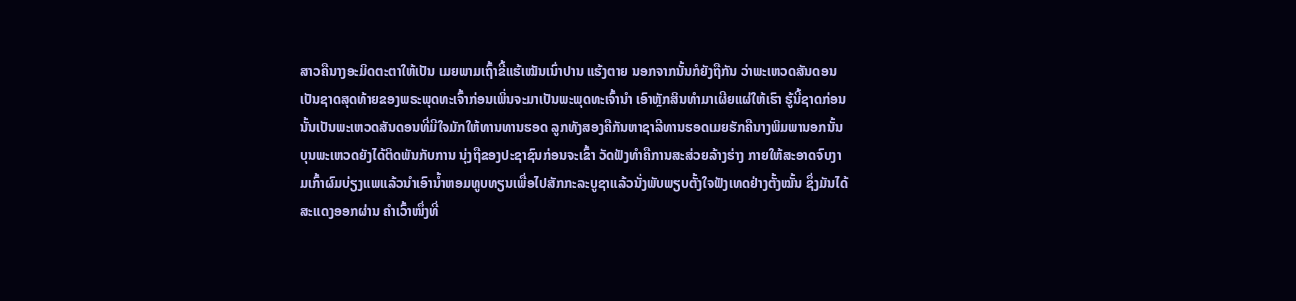ສາວຄືນາງອະມິດຕະຕາໃຫ້ເປັນ ເມຍພາມເຖົ້າຂີ້ແຮ້ເໝັນເນົ່າປານ ແຮ້ງຕາຍ ນອກຈາກນັ້ນກໍຍັງຖືກັນ ວ່າພະເຫວດສັນດອນເປັນຊາດສຸດທ້າຍຂອງພຣະພຸດທະເຈົ້າກ່ອນເພິ່ນຈະມາເປັນພະພຸດທະເຈົ້ານຳ ເອົາຫຼັກສິນທຳມາເຜີຍແຜ່ໃຫ້ເຮົາ ຮູ້ນີ້ຊາດກ່ອນນັ້ນເປັນພະເຫວດສັນດອນທີ່ມີໃຈມັກໃຫ້ທານທານຮອດ ລູກທັງສອງຄືກັນຫາຊາລີທານຮອດເມຍຮັກຄືນາງພິມພານອກນັ້ນ ບຸນພະເຫວດຍັງໄດ້ຕິດພັນກັບການ ນຸ່ງຖືຂອງປະຊາຊົນກ່ອນຈະເຂົ້າ ວັດຟັງທຳຄືການສະສ່ວຍລ້າງຮ່າງ ກາຍໃຫ້ສະອາດຈົບງາມເກົ້າຜົມບ່ຽງແພແລ້ວນຳເອົານ້ຳຫອມທູບທຽນເພື່ອໄປສັກກະລະບູຊາແລ້ວນັ່ງພັບພຽບຕັ້ງໃຈຟັງເທດຢ່າງຕັ້ງໝັ້ນ ຊຶ່ງມັນໄດ້ສະແດງອອກຜ່ານ ຄຳເວົ້າໜຶ່ງທີ່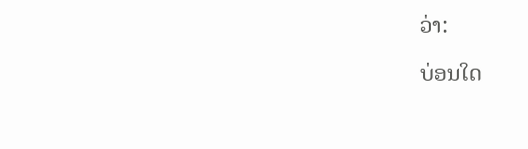ວ່າ:

ບ່ອນໃດ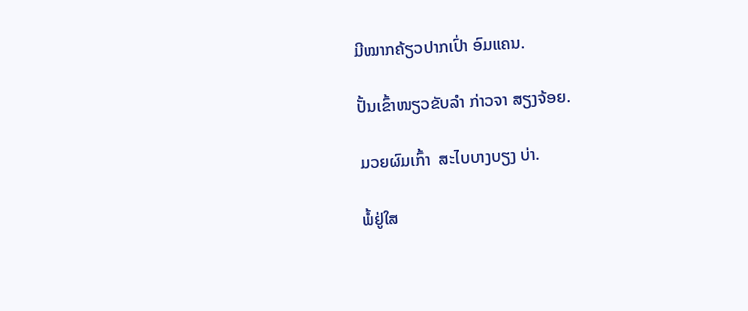ມີໝາກຄ້ຽວປາກເປົ່າ ອົມແຄນ.

ປັ້ນເຂົ້າໜຽວຂັບລຳ ກ່າວຈາ ສຽງຈ້ອຍ.

ມວຍຜົມເກົ້າ  ສະໄບບາງບຽງ ບ່າ.

ພໍ້ຢູ່ໃສ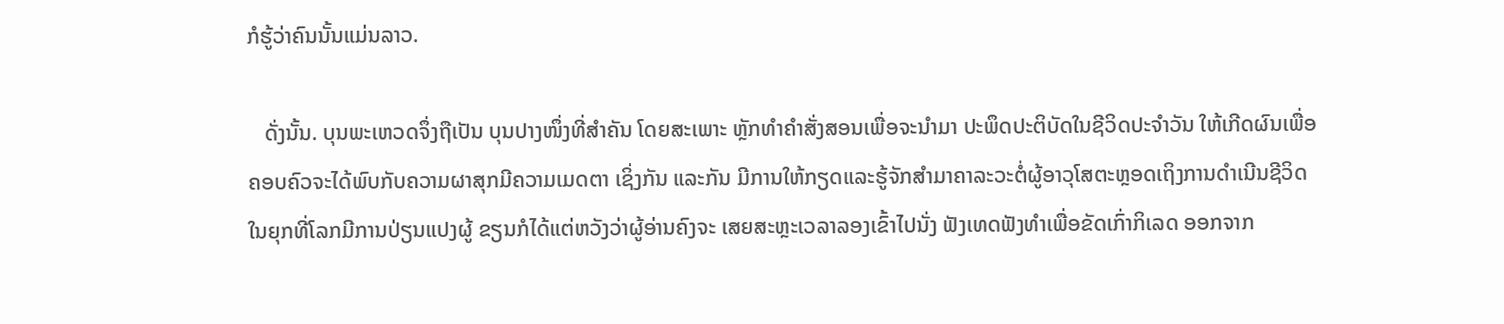ກໍຮູ້ວ່າຄົນນັ້ນແມ່ນລາວ.

   ດັ່ງນັ້ນ. ບຸນພະເຫວດຈຶ່ງຖືເປັນ ບຸນປາງໜຶ່ງທີ່ສຳຄັນ ໂດຍສະເພາະ ຫຼັກທຳຄຳສັ່ງສອນເພື່ອຈະນຳມາ ປະພຶດປະຕິບັດໃນຊີວິດປະຈຳວັນ ໃຫ້ເກີດຜົນເພື່ອຄອບຄົວຈະໄດ້ພົບກັບຄວາມຜາສຸກມີຄວາມເມດຕາ ເຊິ່ງກັນ ແລະກັນ ມີການໃຫ້ກຽດແລະຮູ້ຈັກສຳມາຄາລະວະຕໍ່ຜູ້ອາວຸໂສຕະຫຼອດເຖິງການດຳເນີນຊີວິດ ໃນຍຸກທີ່ໂລກມີການປ່ຽນແປງຜູ້ ຂຽນກໍໄດ້ແຕ່ຫວັງວ່າຜູ້ອ່ານຄົງຈະ ເສຍສະຫຼະເວລາລອງເຂົ້າໄປນັ່ງ ຟັງເທດຟັງທຳເພື່ອຂັດເກົ່າກິເລດ ອອກຈາກ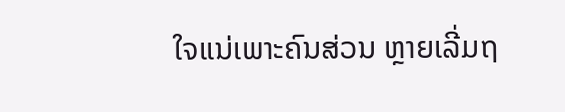ໃຈແນ່ເພາະຄົນສ່ວນ ຫຼາຍເລີ່ມຖ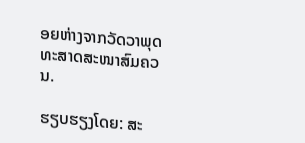ອຍຫ່າງຈາກວັດວາພຸດ ທະສາດສະໜາສົມຄວນ.

ຮຽບຮຽງໂດຍ: ສະ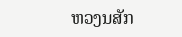ຫວງນສັກ